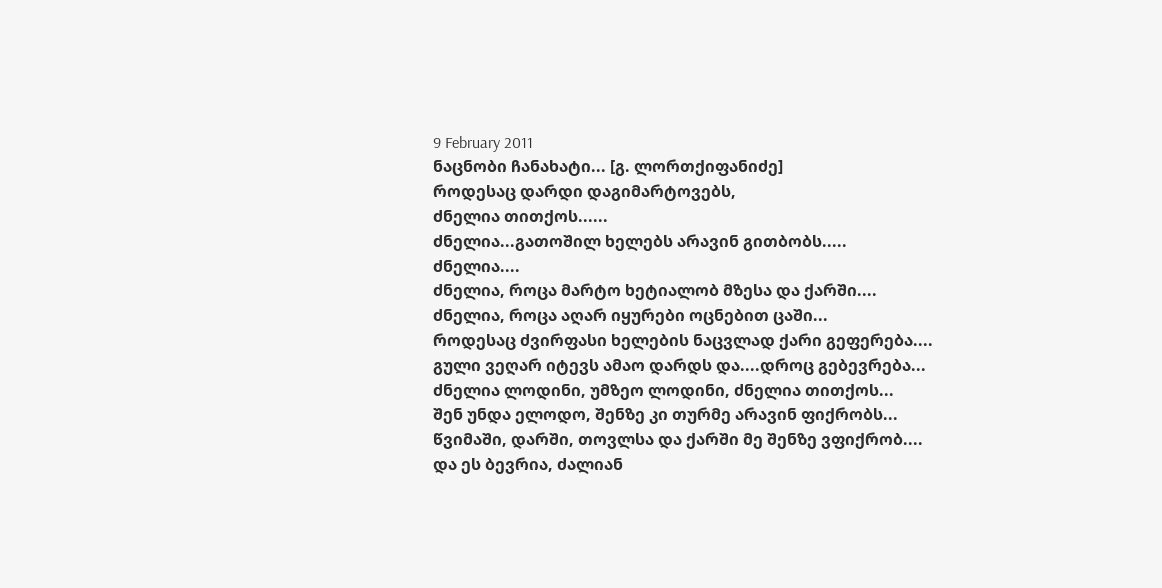9 February 2011
ნაცნობი ჩანახატი... [გ. ლორთქიფანიძე]
როდესაც დარდი დაგიმარტოვებს,
ძნელია თითქოს......
ძნელია...გათოშილ ხელებს არავინ გითბობს.....
ძნელია....
ძნელია, როცა მარტო ხეტიალობ მზესა და ქარში....
ძნელია, როცა აღარ იყურები ოცნებით ცაში...
როდესაც ძვირფასი ხელების ნაცვლად ქარი გეფერება....
გული ვეღარ იტევს ამაო დარდს და....დროც გებევრება...
ძნელია ლოდინი, უმზეო ლოდინი, ძნელია თითქოს...
შენ უნდა ელოდო, შენზე კი თურმე არავინ ფიქრობს...
წვიმაში, დარში, თოვლსა და ქარში მე შენზე ვფიქრობ....
და ეს ბევრია, ძალიან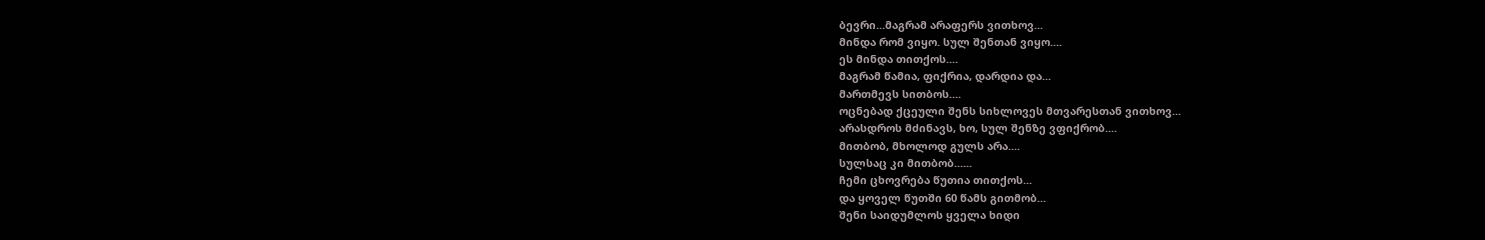ბევრი...მაგრამ არაფერს ვითხოვ...
მინდა რომ ვიყო. სულ შენთან ვიყო....
ეს მინდა თითქოს....
მაგრამ წამია, ფიქრია, დარდია და...
მართმევს სითბოს....
ოცნებად ქცეული შენს სიხლოვეს მთვარესთან ვითხოვ...
არასდროს მძინავს, ხო, სულ შენზე ვფიქრობ....
მითბობ, მხოლოდ გულს არა....
სულსაც კი მითბობ......
ჩემი ცხოვრება წუთია თითქოს...
და ყოველ წუთში 60 წამს გითმობ...
შენი საიდუმლოს ყველა ხიდი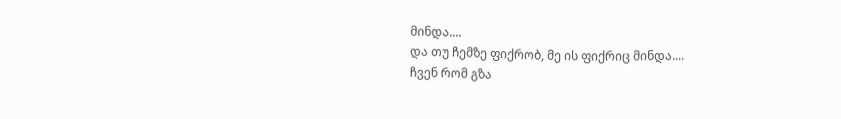მინდა....
და თუ ჩემზე ფიქრობ, მე ის ფიქრიც მინდა....
ჩვენ რომ გზა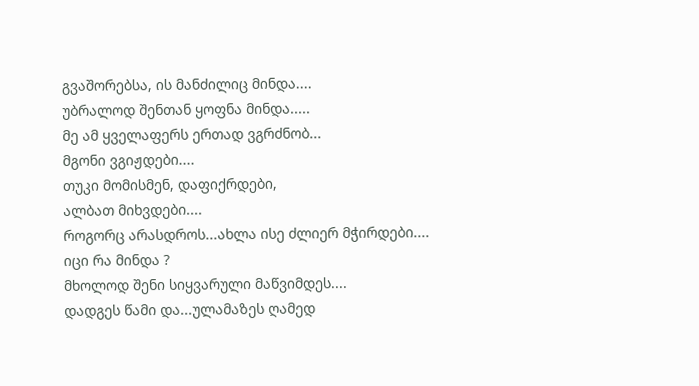გვაშორებსა, ის მანძილიც მინდა....
უბრალოდ შენთან ყოფნა მინდა.....
მე ამ ყველაფერს ერთად ვგრძნობ...
მგონი ვგიჟდები....
თუკი მომისმენ, დაფიქრდები,
ალბათ მიხვდები....
როგორც არასდროს...ახლა ისე ძლიერ მჭირდები....
იცი რა მინდა ?
მხოლოდ შენი სიყვარული მაწვიმდეს....
დადგეს წამი და...ულამაზეს ღამედ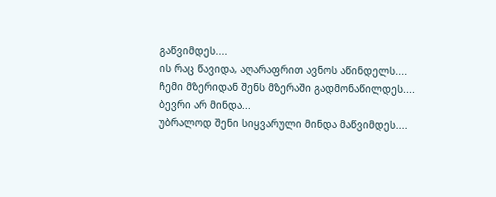გაწვიმდეს....
ის რაც წავიდა, აღარაფრით ავნოს აწინდელს....
ჩემი მზერიდან შენს მზერაში გადმონაწილდეს....
ბევრი არ მინდა...
უბრალოდ შენი სიყვარული მინდა მაწვიმდეს....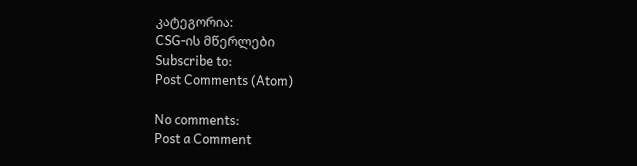კატეგორია:
CSG-ის მწერლები
Subscribe to:
Post Comments (Atom)

No comments:
Post a Comment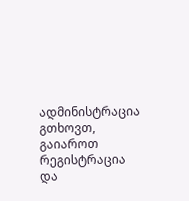ადმინისტრაცია გთხოვთ, გაიაროთ რეგისტრაცია და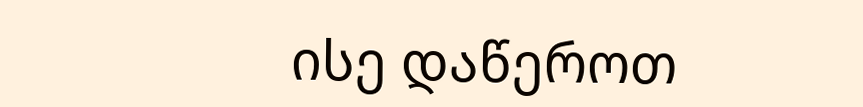ისე დაწეროთ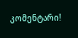კომენტარი!